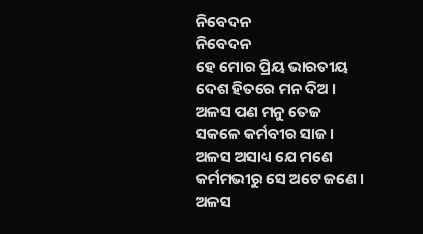ନିବେଦନ
ନିବେଦନ
ହେ ମୋର ପ୍ରିୟ ଭାରତୀୟ
ଦେଶ ହିତରେ ମନ ଦିଅ ।
ଅଳସ ପଣ ମନୁ ତେଜ
ସକଳେ କର୍ମବୀର ସାଜ ।
ଅଳସ ଅସାଧ୍ୟ ଯେ ମଣେ
କର୍ମମଭୀରୁ ସେ ଅଟେ ଜଣେ ।
ଅଳସ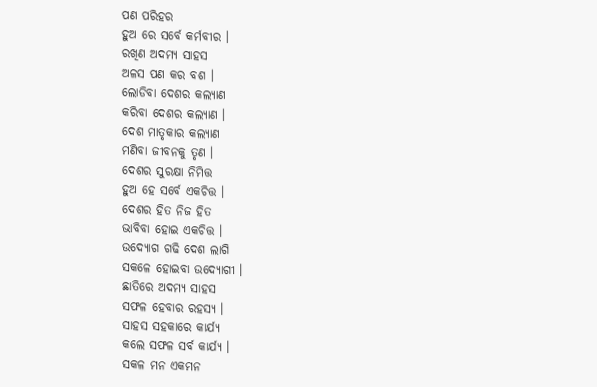ପଣ ପରିହର
ହୁଅ ରେ ସର୍ବେ କର୍ମବୀର ।
ରଖିଣ ଅଦମ୍ୟ ସାହସ
ଅଳସ ପଣ କର ବଶ ।
ଲୋଡିବା ଦେଶର କଲ୍ୟାଣ
କରିବା ଦେଶର କଲ୍ୟାଣ ।
ଦେଶ ମାତୃକାର କଲ୍ୟାଣ
ମଣିବା ଜୀବନକୁ ତୃଣ ।
ଦେଶର ସୁରକ୍ଷା ନିମିତ୍ତ
ହୁଅ ହେ ସର୍ବେ ଏକଚିତ୍ତ ।
ଦେଶର ହିତ ନିଜ ହିତ
ଭାବିବା ହୋଇ ଏକଚିତ୍ତ ।
ଉଦ୍ୟୋଗ ଗଢି ଦେଶ ଲାଗି
ସକଳେ ହୋଇବା ଉଦ୍ୟୋଗୀ ।
ଛାତିରେ ଅଦମ୍ୟ ସାହସ
ସଫଳ ହେବାର ରହସ୍ୟ ।
ସାହସ ସହକାରେ କାର୍ଯ୍ଯ
କଲେ ସଫଳ ସର୍ବ କାର୍ଯ୍ଯ ।
ସକଳ ମନ ଏକମନ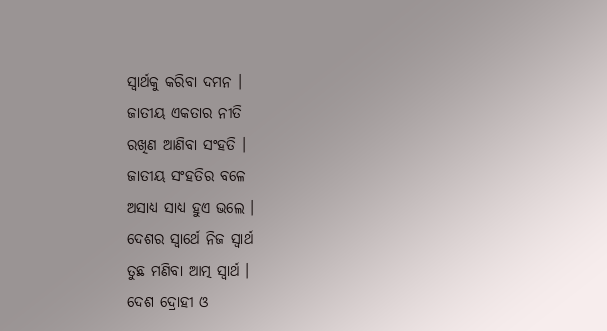ସ୍ବାର୍ଥକୁ କରିବା ଦମନ ।
ଜାତୀୟ ଏକତାର ନୀତି
ରଖିଣ ଆଣିବା ସଂହତି ।
ଜାତୀୟ ସଂହତିର ବଳେ
ଅସାଧ୍ୟ ସାଧ୍ୟ ହୁଏ ଭଲେ ।
ଦେଶର ସ୍ବାର୍ଥେ ନିଜ ସ୍ବାର୍ଥ
ତୁଛ ମଣିବା ଆତ୍ମ ସ୍ବାର୍ଥ ।
ଦେଶ ଦ୍ରୋହୀ ଓ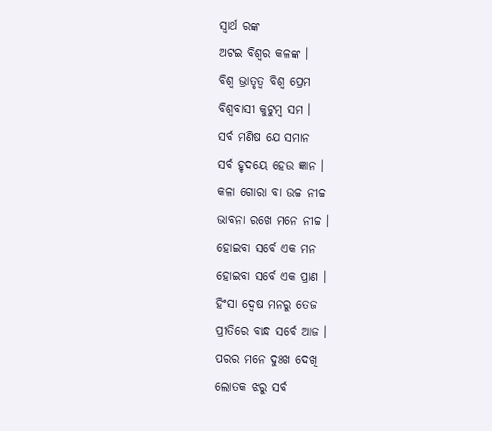ସ୍ବାର୍ଥ ରଙ୍କ
ଅଟଇ ବିଶ୍ବର କଳଙ୍କ ।
ବିଶ୍ବ ଭ୍ରାତୃତ୍ବ ବିଶ୍ବ ପ୍ରେମ
ବିଶ୍ବବାସୀ କୁଟୁମ୍ବ ସମ ।
ସର୍ବ ମଣିଷ ଯେ ସମାନ
ସର୍ବ ହୃଦୟେ ହେଉ ଜ୍ଞାନ ।
କଳା ଗୋରା ବା ଉଚ୍ଚ ନୀଚ୍ଚ
ଭାବନା ରଖେ ମନେ ନୀଚ୍ଚ ।
ହୋଇବା ସର୍ବେ ଏକ ମନ
ହୋଇବା ସର୍ବେ ଏକ ପ୍ରାଣ ।
ହିଂସା ଦ୍ବେଷ ମନରୁ ତେଜ
ପ୍ରୀତିରେ ବାନ୍ଧ ସର୍ବେ ଆଜ ।
ପରର ମନେ ଦୁଃଖ ଦେଖି
ଲୋତକ ଝରୁ ସର୍ବ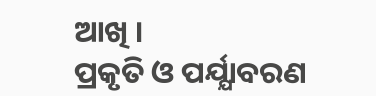ଆଖି ।
ପ୍ରକୃତି ଓ ପର୍ଯ୍ଯାବରଣ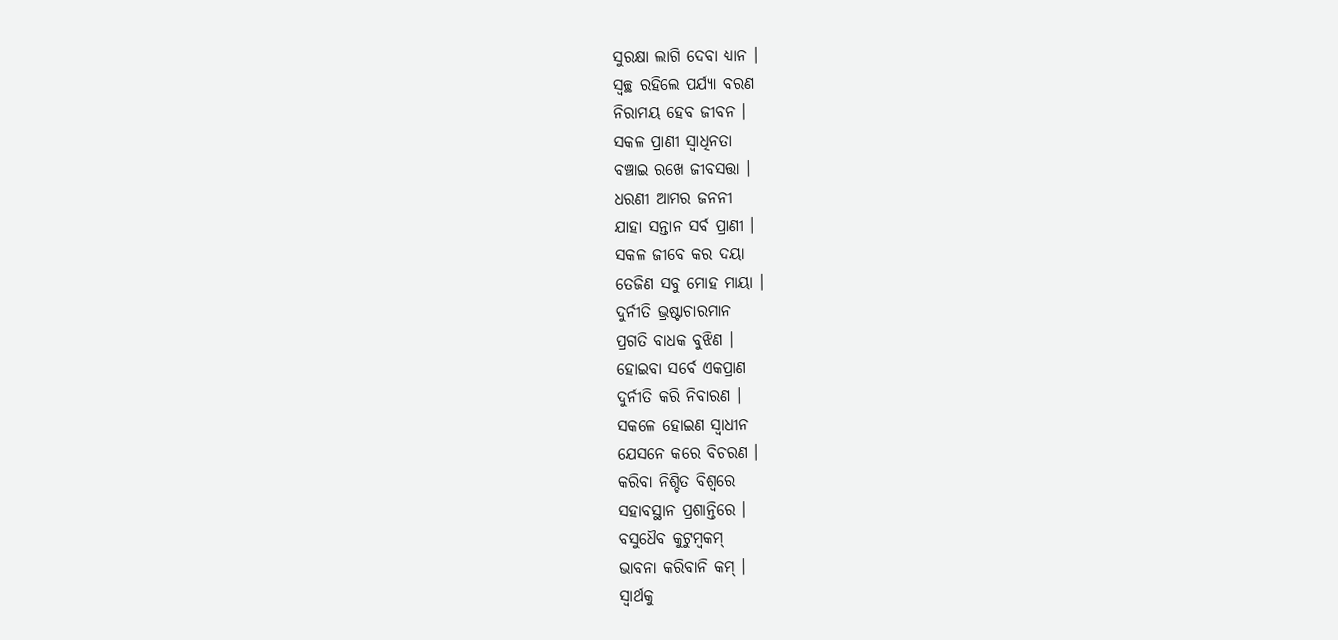ସୁରକ୍ଷା ଲାଗି ଦେବା ଧ୍ୟାନ ।
ସ୍ବଚ୍ଛ ରହିଲେ ପର୍ଯ୍ଯା ବରଣ
ନିରାମୟ ହେବ ଜୀବନ ।
ସକଳ ପ୍ରାଣୀ ସ୍ବାଧିନତା
ବଞ୍ଚାଇ ରଖେ ଜୀବସତ୍ତା ।
ଧରଣୀ ଆମର ଜନନୀ
ଯାହା ସନ୍ତାନ ସର୍ବ ପ୍ରାଣୀ ।
ସକଳ ଜୀବେ କର ଦୟା
ତେଜିଣ ସବୁ ମୋହ ମାୟା ।
ଦୁର୍ନୀତି ଭ୍ରଷ୍ଟାଚାରମାନ
ପ୍ରଗତି ବାଧକ ବୁଝିଣ ।
ହୋଇବା ସର୍ବେ ଏକପ୍ରାଣ
ଦୁର୍ନୀତି କରି ନିବାରଣ ।
ସକଳେ ହୋଇଣ ସ୍ବାଧୀନ
ଯେସନେ କରେ ବିଚରଣ ।
କରିବା ନିଶ୍ଚିତ ବିଶ୍ବରେ
ସହାବସ୍ଥାନ ପ୍ରଶାନ୍ତିରେ ।
ବସୁଧୈବ କୁଟୁମ୍ବକମ୍
ଭାବନା କରିବାନି କମ୍ ।
ସ୍ବାର୍ଥକୁ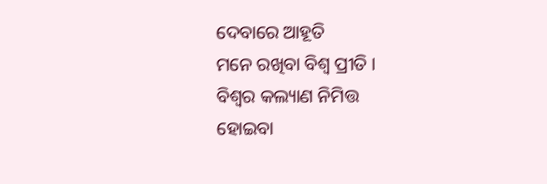ଦେବାରେ ଆହୂତି
ମନେ ରଖିବା ବିଶ୍ବ ପ୍ରୀତି ।
ବିଶ୍ବର କଲ୍ୟାଣ ନିମିତ୍ତ
ହୋଇବା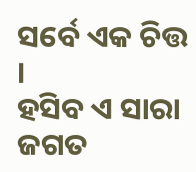ସର୍ବେ ଏକ ଚିତ୍ତ ।
ହସିବ ଏ ସାରା ଜଗତ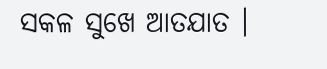ସକଳ ସୁଖେ ଆତଯାତ ।